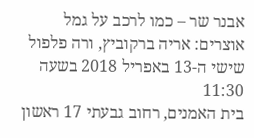אבנר שר – כמו לרכב על גמל
אוצרים: אריה ברקוביץ, ורה פלפול
שישי ה-13 באפריל 2018 בשעה 11:30
בית האמנים, רחוב גבעתי 17 ראשון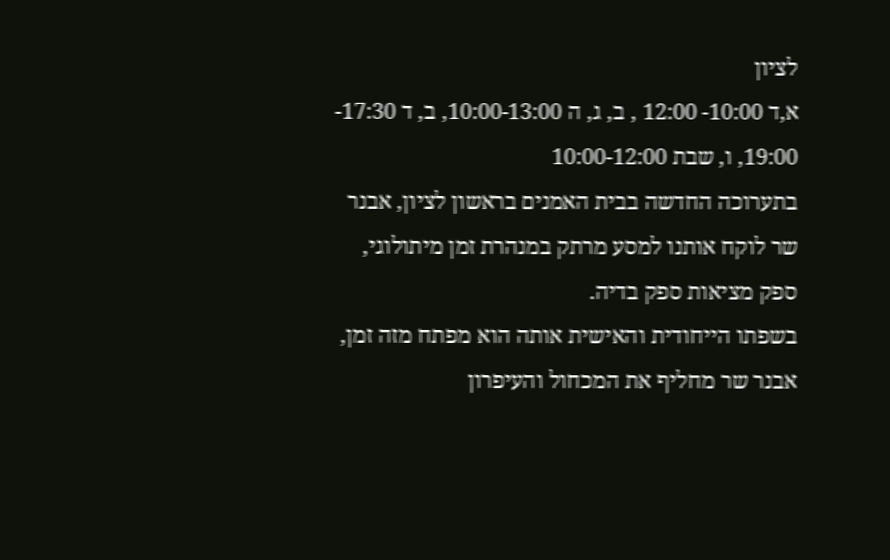לציון
א,ד 10:00- 12:00 , ב, ג, ה 10:00-13:00, ב, ד 17:30- 19:00, ו, שבת 10:00-12:00
בתערוכה החדשה בבית האמנים בראשון לציון, אבנר שר לוקח אותנו למסע מרתק במנהרת זמן מיתולוגי, ספק מציאות ספק בדיה.
בשפתו הייחודית והאישית אותה הוא מפתח מזה זמן, אבנר שר מחליף את המכחול והעיפרון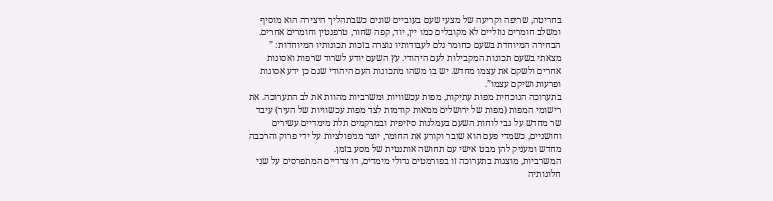בחריטה, שריפה וקריעה של מצעי שעם בעוביים שונים כשבתהליך היצירה הוא מוסיף ומשלב חומרים נוזליים לא מקובלים כמו יין, יוד, קפה שחור, טרפנטין וחומרים אחרים.
הבחירה המיוחדת בשעם כחומר גלם לעבודותיו נוצרה בזכות תכונותיו המיוחדות: ” מצאתי בשעם תכונות המקבילות לעם היהודי. עץ השעם יודע לשרוד שרפות ואסונות אחרים ולשקם את עצמו מחדש. יש בו משהו מתכונות העם היהודי שגם כן ידע אסונות ופרעות ושיקם עצמו”.
בתערוכה הנוכחית מפות עתיקות, מפות עכשוויות ומשרביות מהוות את לב התערוכה. את רישומי המפות (מפות של ירושלים ממאות קודמות לצד מפות עכשוויות של העיר) עיבד שר מחדש על גבי לוחות השעם בעמלנות סיזיפית ובמרקמים תלת מימדיים עשירים וחושניים, כשמדי פעם הוא שובר וקורע את החומר, יוצר מניפולציות על ידי פרוק והרכבה מחדש ומעניק להן מבט אישי עם תחושה אותנטית של מסע בזמן.
המשרביות, מוצגות בתערוכה זו בפורמטים גדולי מימדים, דו צדדיים המתפרסים על שני חלונותיה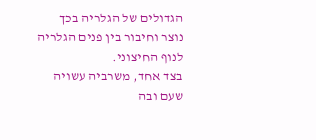הגדולים של הגלריה בכך נוצר וחיבור בין פנים הגלריה לנוף החיצוני.
בצד אחד, משרביה עשויה שעם ובה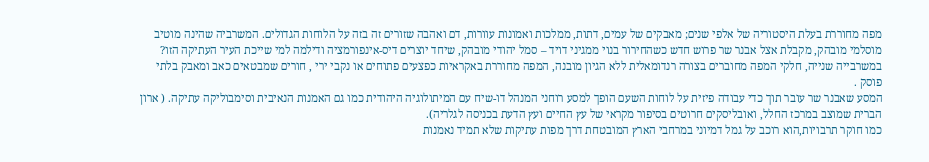מפה מחוררת בעלת היסטוריה של אלפי שנים; מאבקים של עמים, דתות, ממלכות ואמונות עוורות, דם ואהבה שזורים זה בזה על הלוחות הגדולים. המשרביה שהינה מוטיב מוסלמי מובהק, מקבלת אצל אבנר שר פרוש חדש כשהחירור בנוי ממגיני דויד – סמל יהודי מובהק, שיחד יוצרים דיס-אינפורמציה ודילמה למי שייכת העיר העתיקה הזו? במשרבייה שנייה, חלקי המפה מחוברים בצורה רנדומאלית ללא הגיון מובנה, המפה מחוררת באקראיות כפצעים פתוחים או נקבי ירי , חורים שמבטאים כאב ומאבק בלתי פוסק .
המסע שאבנר שר עובר תוך כדי עבודה פיזית על לוחות השעם הופך למסע רוחני המנהל דו-שיח עם המיתולוגיה היהודית כמו גם האמנות הנאיבית וסימבוליקה עתיקה. ( ארון הברית שמוצב במרכז החלל, ואובליסקים חרוטים בסיפור מקראי של עץ החיים ועץ הדעת בכניסה לגלריה).
כמו חוקר תרבויות,הוא רוכב על גמל דמיוני במרחבי הארץ המובטחת דרך מפות עתיקות שלא תמיד נאמנות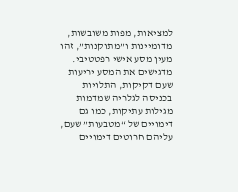למציאות, מפות משובשות, מדומיינות ו”מתוקנות”, זהו מעין מסע אישי רפטטיבי. מדגישים את המסע יריעות שעם דקיקות, התלויות בכניסה לגלריה שמדמות מגילות עתיקות, כמו גם דימויים של “מטבעות” שעם, עליהם חרוטים דימויים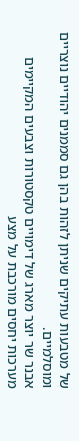של מטבעות עתיקים שניתן לזהות בהן גם סממנים יהודיים נוצריים ומוסלמיים.
אבנר שר יוצר מארג של דימויים טקסטורות וצבעים המקיימים מערכות יחסים מורכבת על מצע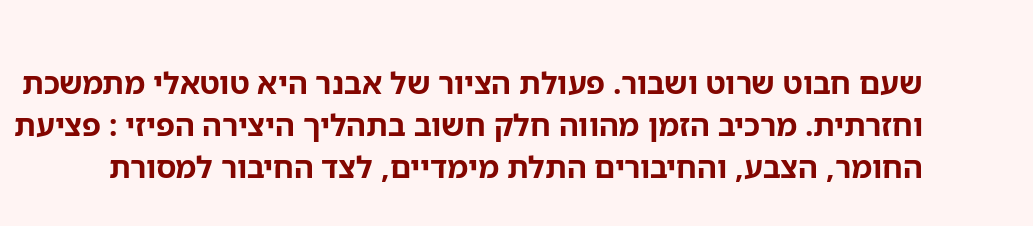שעם חבוט שרוט ושבור. פעולת הציור של אבנר היא טוטאלי מתמשכת וחזרתית. מרכיב הזמן מהווה חלק חשוב בתהליך היצירה הפיזי : פציעת החומר, הצבע, והחיבורים התלת מימדיים, לצד החיבור למסורת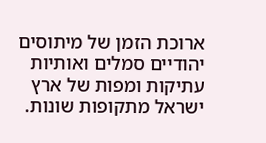ארוכת הזמן של מיתוסים יהודיים סמלים ואותיות עתיקות ומפות של ארץ ישראל מתקופות שונות.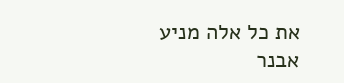את כל אלה מניע אבנר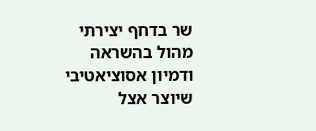שר בדחף יצירתי מהול בהשראה ודמיון אסוציאטיבי שיוצר אצל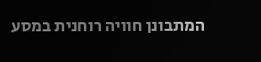המתבונן חוויה רוחנית במסע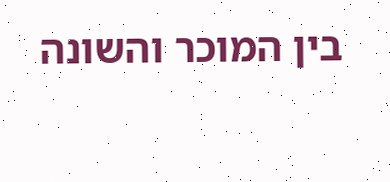בין המוכר והשונה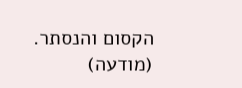הקסום והנסתר.
(מודעה)